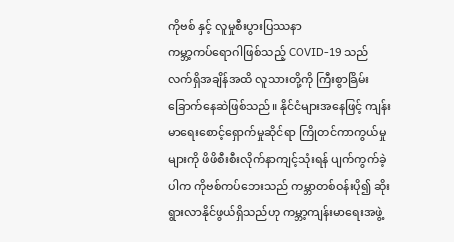ကိုဗစ် နှင့် လူမှုစီးပွားပြဿနာ
ကမ္ဘာ့ကပ်ရောဂါဖြစ်သည့် COVID-19 သည် လက်ရှိအချိန်အထိ လူသားတို့ကို ကြီးစွာခြိမ်းခြောက်နေဆဲဖြစ်သည်။ နိုင်ငံများအနေဖြင့် ကျန်းမာရေးစောင့်ရှောက်မှုဆိုင်ရာ ကြိုတင်ကာကွယ်မှုများကို ဖိဖိစီးစီးလိုက်နာကျင့်သုံးရန် ပျက်ကွက်ခဲ့ပါက ကိုဗစ်ကပ်ဘေးသည် ကမ္ဘာတစ်ဝန်းပို၍ ဆိုးရွားလာနိုင်ဖွယ်ရှိသည်ဟု ကမ္ဘာ့ကျန်းမာရေးအဖွဲ့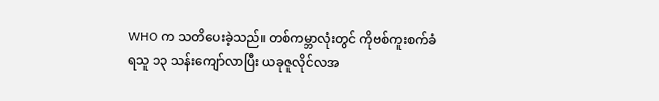WHO က သတိပေးခဲ့သည်။ တစ်ကမ္ဘာလုံးတွင် ကိုဗစ်ကူးစက်ခံရသူ ၁၃ သန်းကျော်လာပြီး ယခုဇူလိုင်လအ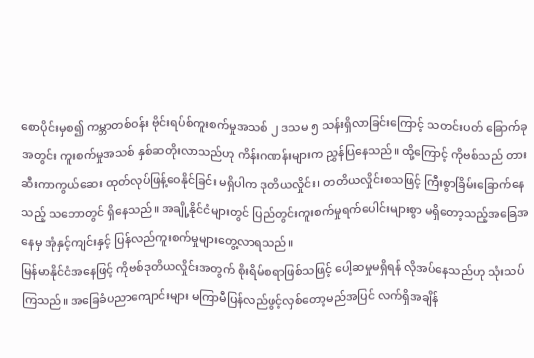စောပိုင်းမှစ၍ ကမ္ဘာတစ်ဝန်း ဗိုင်းရပ်စ်ကူးစက်မှုအသစ် ၂ ဒသမ ၅ သန်းရှိလာခြင်းကြောင့် သတင်းပတ် ခြောက်ခုအတွင်း ကူးစက်မှုအသစ် နှစ်ဆတိုးလာသည်ဟု ကိန်းဂဏန်းများက ညွှန်ပြနေသည်။ ထို့ကြောင့် ကိုဗစ်သည် တားဆီးကာကွယ်ဆေး ထုတ်လုပ်ဖြန့်ဝေနိုင်ခြင်း မရှိပါက ဒုတိယလှိုင်း၊ တတိယလှိုင်းစသဖြင့် ကြီးစွာခြိမ်းခြောက်နေသည့် သဘောတွင် ရှိနေသည်။ အချို့နိုင်ငံများတွင် ပြည်တွင်းကူးစက်မှုရက်ပေါင်းများစွာ မရှိတော့သည့်အခြေအနေမှ အုံနှင့်ကျင်းနှင့် ပြန်လည်ကူးစက်မှုများတွေ့လာရသည်။
မြန်မာနိုင်ငံအနေဖြင့် ကိုဗစ်ဒုတိယလှိုင်းအတွက် စိုးရိမ်စရာဖြစ်သဖြင့် ပေါ့ဆမှုမရှိရန် လိုအပ်နေသည်ဟု သုံးသပ်ကြသည်။ အခြေခံပညာကျောင်းများ မကြာမီပြန်လည်ဖွင့်လှစ်တော့မည်အပြင် လက်ရှိအချိန်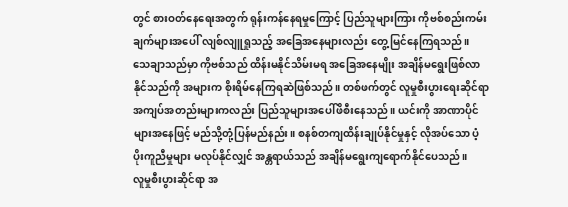တွင် စားဝတ်နေရေးအတွက် ရုန်းကန်နေရမှုကြောင့် ပြည်သူများကြား ကိုဗစ်စည်းကမ်းချက်များအပေါ် လျစ်လျူရှုသည့် အခြေအနေများလည်း တွေ့မြင်နေကြရသည်။ သေချာသည်မှာ ကိုဗစ်သည် ထိန်းမနိုင်သိမ်းမရ အခြေအနေမျိုး အချိန်မရွေးဖြစ်လာနိုင်သည်ကို အများက စိုးရိမ်နေကြရဆဲဖြစ်သည်။ တစ်ဖက်တွင် လူမှုစီးပွားရေးဆိုင်ရာ အကျပ်အတည်းများကလည်း ပြည်သူများအပေါ်ဖိစီးနေသည်။ ယင်းကို အာဏာပိုင်များအနေဖြင့် မည်သို့တုံ့ပြန်မည်နည်း။ စနစ်တကျထိန်းချုပ်နိုင်မှုနှင့် လိုအပ်သော ပံ့ပိုးကူညီမှုများ မလုပ်နိုင်လျှင် အန္တရာယ်သည် အချိန်မရွေးကျရောက်နိုင်ပေသည်။
လူမှုစီးပွားဆိုင်ရာ အ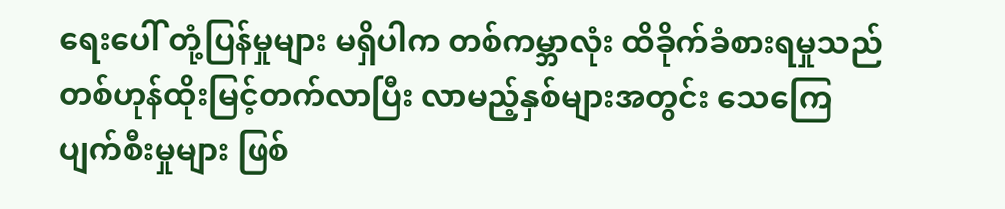ရေးပေါ် တုံ့ပြန်မှုများ မရှိပါက တစ်ကမ္ဘာလုံး ထိခိုက်ခံစားရမှုသည် တစ်ဟုန်ထိုးမြင့်တက်လာပြီး လာမည့်နှစ်များအတွင်း သေကြေပျက်စီးမှုများ ဖြစ်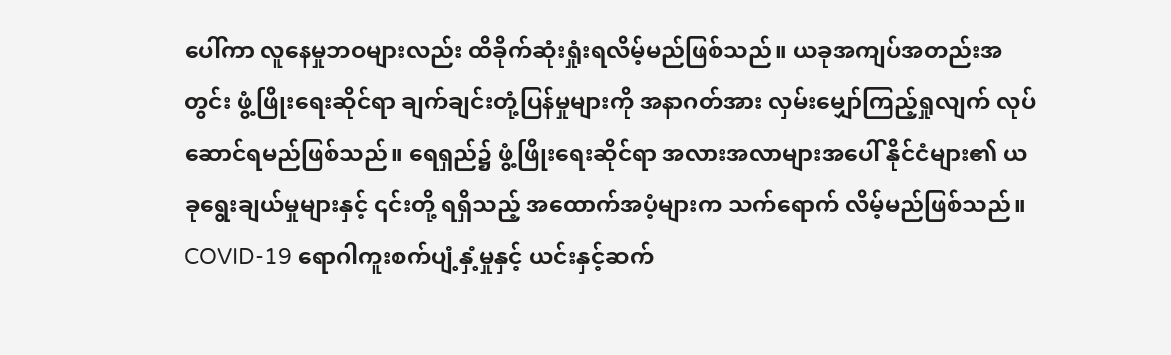ပေါ်ကာ လူနေမှုဘဝများလည်း ထိခိုက်ဆုံးရှုံးရလိမ့်မည်ဖြစ်သည်။ ယခုအကျပ်အတည်းအတွင်း ဖွံ့ဖြိုးရေးဆိုင်ရာ ချက်ချင်းတုံ့ပြန်မှုများကို အနာဂတ်အား လှမ်းမျှော်ကြည့်ရှုလျက် လုပ်ဆောင်ရမည်ဖြစ်သည်။ ရေရှည်၌ ဖွံ့ဖြိုးရေးဆိုင်ရာ အလားအလာများအပေါ် နိုင်ငံများ၏ ယခုရွေးချယ်မှုများနှင့် ၎င်းတို့ ရရှိသည့် အထောက်အပံ့များက သက်ရောက် လိမ့်မည်ဖြစ်သည်။
COVID-19 ရောဂါကူးစက်ပျံ့နှံ့မှုနှင့် ယင်းနှင့်ဆက်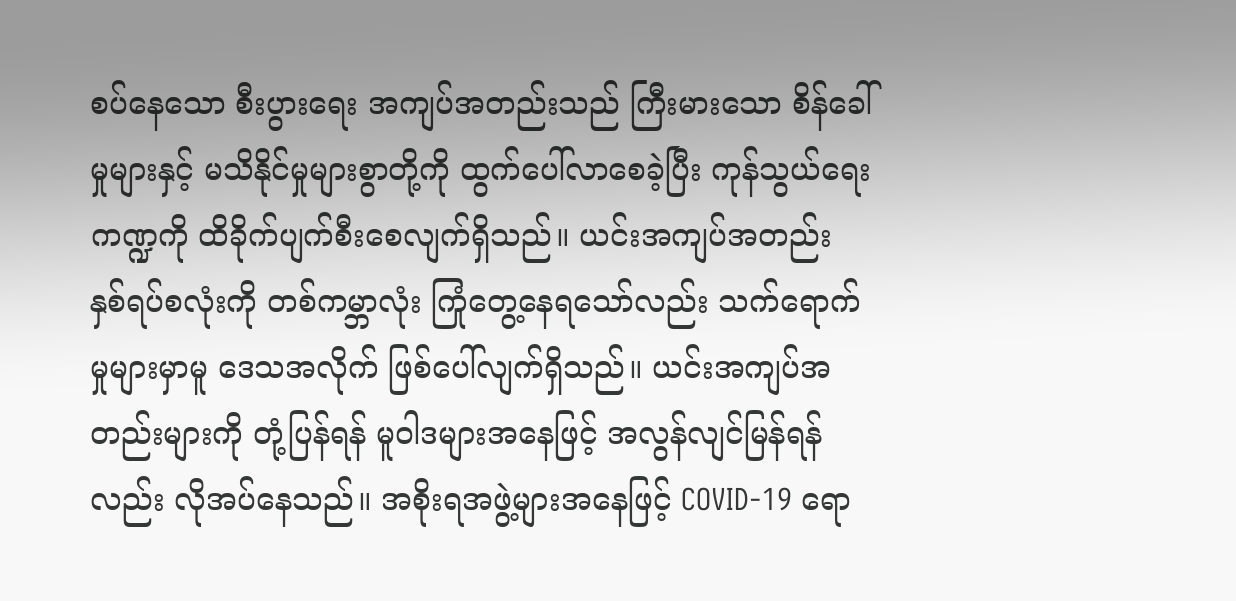စပ်နေသော စီးပွားရေး အကျပ်အတည်းသည် ကြီးမားသော စိန်ခေါ်မှုများနှင့် မသိနိုင်မှုများစွာတို့ကို ထွက်ပေါ်လာစေခဲ့ပြီး ကုန်သွယ်ရေးကဏ္ဍကို ထိခိုက်ပျက်စီးစေလျက်ရှိသည်။ ယင်းအကျပ်အတည်း နှစ်ရပ်စလုံးကို တစ်ကမ္ဘာလုံး ကြုံတွေ့နေရသော်လည်း သက်ရောက်မှုများမှာမူ ဒေသအလိုက် ဖြစ်ပေါ်လျက်ရှိသည်။ ယင်းအကျပ်အတည်းများကို တုံ့ပြန်ရန် မူဝါဒများအနေဖြင့် အလွန်လျင်မြန်ရန်လည်း လိုအပ်နေသည်။ အစိုးရအဖွဲ့များအနေဖြင့် COVID-19 ရော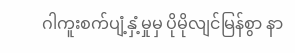ဂါကူးစက်ပျံ့နှံ့မှုမှ ပိုမိုလျင်မြန်စွာ နာ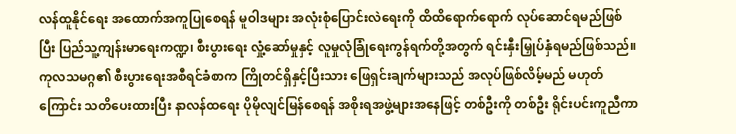လန်ထူနိုင်ရေး အထောက်အကူပြုစေရန် မူဝါဒများ အလုံးစုံပြောင်းလဲရေးကို ထိထိရောက်ရောက် လုပ်ဆောင်ရမည်ဖြစ်ပြီး ပြည်သူ့ကျန်းမာရေးကဏ္ဍ၊ စီးပွားရေး လှုံ့ဆော်မှုနှင့် လူမှုလုံခြုံရေးကွန်ရက်တို့အတွက် ရင်းနှီးမြှုပ်နှံရမည်ဖြစ်သည်။ ကုလသမဂ္ဂ၏ စီးပွားရေးအစီရင်ခံစာက ကြိုတင်ရှိနှင့်ပြီးသား ဖြေရှင်းချက်များသည် အလုပ်ဖြစ်လိမ့်မည် မဟုတ်ကြောင်း သတိပေးထားပြီး နာလန်ထရေး ပိုမိုလျင်မြန်စေရန် အစိုးရအဖွဲ့များအနေဖြင့် တစ်ဦးကို တစ်ဦး ရိုင်းပင်းကူညီကာ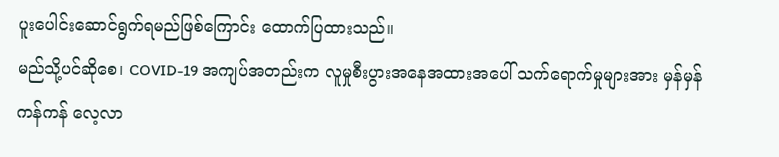ပူးပေါင်းဆောင်ရွက်ရမည်ဖြစ်ကြောင်း ထောက်ပြထားသည်။
မည်သို့ပင်ဆိုစေ၊ COVID-19 အကျပ်အတည်းက လူမှုစီးပွားအနေအထားအပေါ် သက်ရောက်မှုများအား မှန်မှန်ကန်ကန် လေ့လာ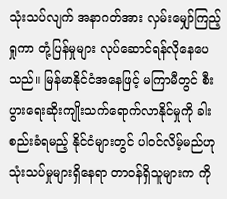သုံးသပ်လျက် အနာဂတ်အား လှမ်းမျှော်ကြည့်ရှုကာ တုံ့ပြန်မှုများ လုပ်ဆောင်ရန်လိုနေပေသည်။ မြန်မာနိုင်ငံအနေဖြင့် မကြာမီတွင် စီးပွားရေးဆိုးကျိုးသက်ရောက်လာနိုင်မှုကို ခါးစည်းခံရမည့် နိုင်ငံများတွင် ပါဝင်လိမ့်မည်ဟု သုံးသပ်မှုများရှိနေရာ တာဝန်ရှိသူများက ကို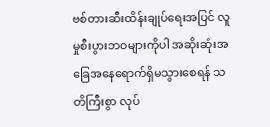ဗစ်တားဆီးထိန်းချုပ်ရေးအပြင် လူမှုစီးပွားဘဝများကိုပါ အဆိုးဆုံးအခြေအနေရောက်ရှိမသွားစေရန် သတိကြီးစွာ လုပ်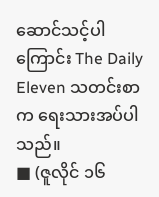ဆောင်သင့်ပါကြောင်း The Daily Eleven သတင်းစာက ရေးသားအပ်ပါသည်။
■ (ဇူလိုင် ၁၆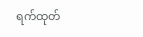ရက်ထုတ်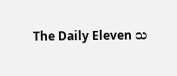The Daily Eleven သ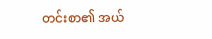တင်းစာ၏ အယ်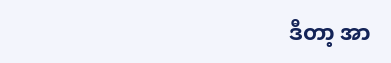ဒီတာ့ အာ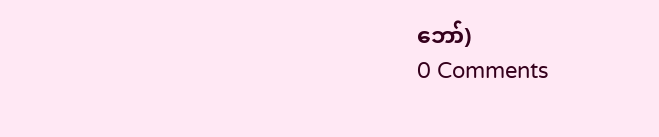ဘော်)
0 Comments